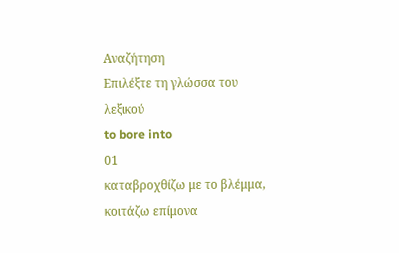Αναζήτηση
Επιλέξτε τη γλώσσα του λεξικού
to bore into
01
καταβροχθίζω με το βλέμμα, κοιτάζω επίμονα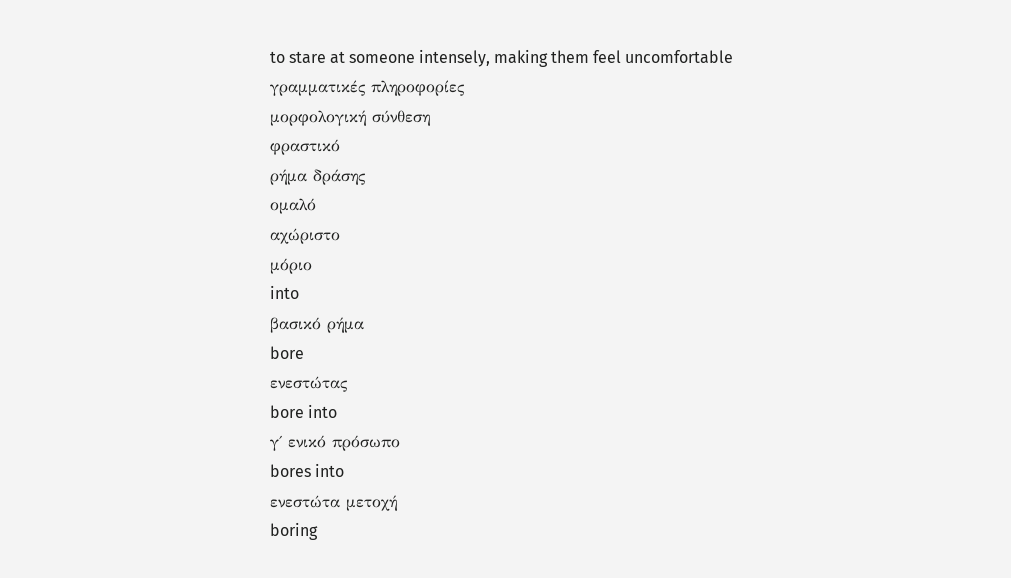to stare at someone intensely, making them feel uncomfortable
γραμματικές πληροφορίες
μορφολογική σύνθεση
φραστικό
ρήμα δράσης
ομαλό
αχώριστο
μόριο
into
βασικό ρήμα
bore
ενεστώτας
bore into
γ΄ ενικό πρόσωπο
bores into
ενεστώτα μετοχή
boring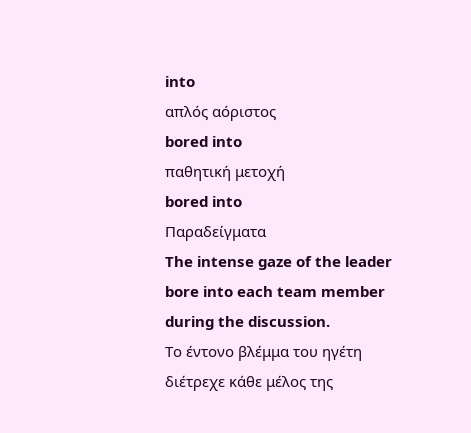into
απλός αόριστος
bored into
παθητική μετοχή
bored into
Παραδείγματα
The intense gaze of the leader bore into each team member during the discussion.
Το έντονο βλέμμα του ηγέτη διέτρεχε κάθε μέλος της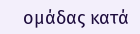ομάδας κατά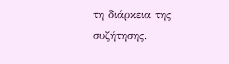τη διάρκεια της συζήτησης.